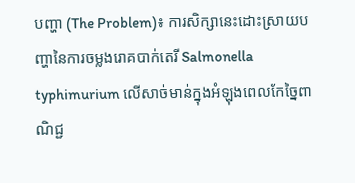បញ្ហា (The Problem)៖ ការសិក្សានេះដោះស្រាយបញ្ហានៃការចម្លងរោគបាក់តេរី Salmonella typhimurium លើសាច់មាន់ក្នុងអំឡុងពេលកែច្នៃពាណិជ្ជ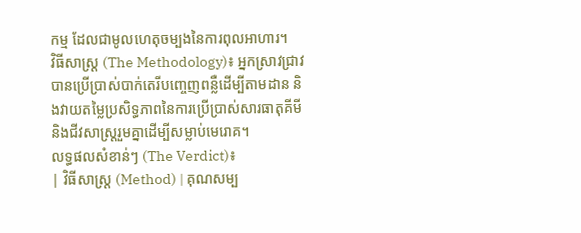កម្ម ដែលជាមូលហេតុចម្បងនៃការពុលអាហារ។
វិធីសាស្ត្រ (The Methodology)៖ អ្នកស្រាវជ្រាវបានប្រើប្រាស់បាក់តេរីបញ្ចេញពន្លឺដើម្បីតាមដាន និងវាយតម្លៃប្រសិទ្ធភាពនៃការប្រើប្រាស់សារធាតុគីមី និងជីវសាស្រ្តរួមគ្នាដើម្បីសម្លាប់មេរោគ។
លទ្ធផលសំខាន់ៗ (The Verdict)៖
| វិធីសាស្ត្រ (Method) | គុណសម្ប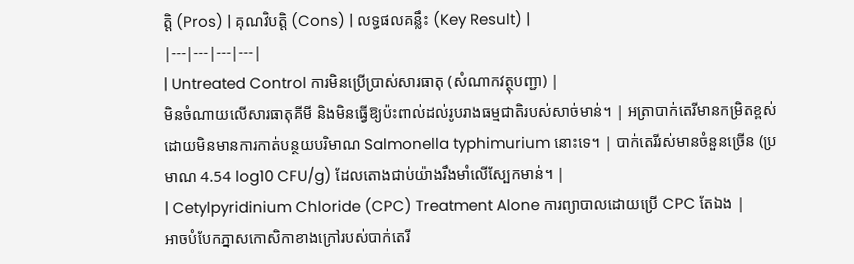ត្តិ (Pros) | គុណវិបត្តិ (Cons) | លទ្ធផលគន្លឹះ (Key Result) |
|---|---|---|---|
| Untreated Control ការមិនប្រើប្រាស់សារធាតុ (សំណាកវត្ថុបញ្ជា) |
មិនចំណាយលើសារធាតុគីមី និងមិនធ្វើឱ្យប៉ះពាល់ដល់រូបរាងធម្មជាតិរបស់សាច់មាន់។ | អត្រាបាក់តេរីមានកម្រិតខ្ពស់ ដោយមិនមានការកាត់បន្ថយបរិមាណ Salmonella typhimurium នោះទេ។ | បាក់តេរីរស់មានចំនួនច្រើន (ប្រមាណ 4.54 log10 CFU/g) ដែលតោងជាប់យ៉ាងរឹងមាំលើស្បែកមាន់។ |
| Cetylpyridinium Chloride (CPC) Treatment Alone ការព្យាបាលដោយប្រើ CPC តែឯង |
អាចបំបែកភ្នាសកោសិកាខាងក្រៅរបស់បាក់តេរី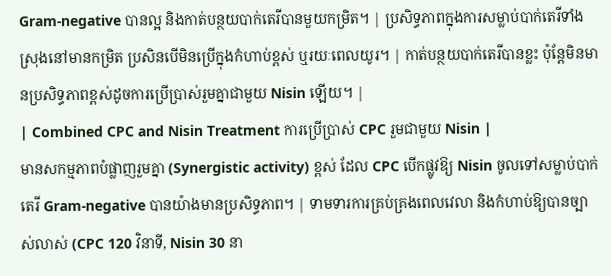Gram-negative បានល្អ និងកាត់បន្ថយបាក់តេរីបានមួយកម្រិត។ | ប្រសិទ្ធភាពក្នុងការសម្លាប់បាក់តេរីទាំងស្រុងនៅមានកម្រិត ប្រសិនបើមិនប្រើក្នុងកំហាប់ខ្ពស់ ឬរយៈពេលយូរ។ | កាត់បន្ថយបាក់តេរីបានខ្លះ ប៉ុន្តែមិនមានប្រសិទ្ធភាពខ្ពស់ដូចការប្រើប្រាស់រួមគ្នាជាមួយ Nisin ឡើយ។ |
| Combined CPC and Nisin Treatment ការប្រើប្រាស់ CPC រួមជាមួយ Nisin |
មានសកម្មភាពបំផ្លាញរួមគ្នា (Synergistic activity) ខ្ពស់ ដែល CPC បើកផ្លូវឱ្យ Nisin ចូលទៅសម្លាប់បាក់តេរី Gram-negative បានយ៉ាងមានប្រសិទ្ធភាព។ | ទាមទារការគ្រប់គ្រងពេលវេលា និងកំហាប់ឱ្យបានច្បាស់លាស់ (CPC 120 វិនាទី, Nisin 30 នា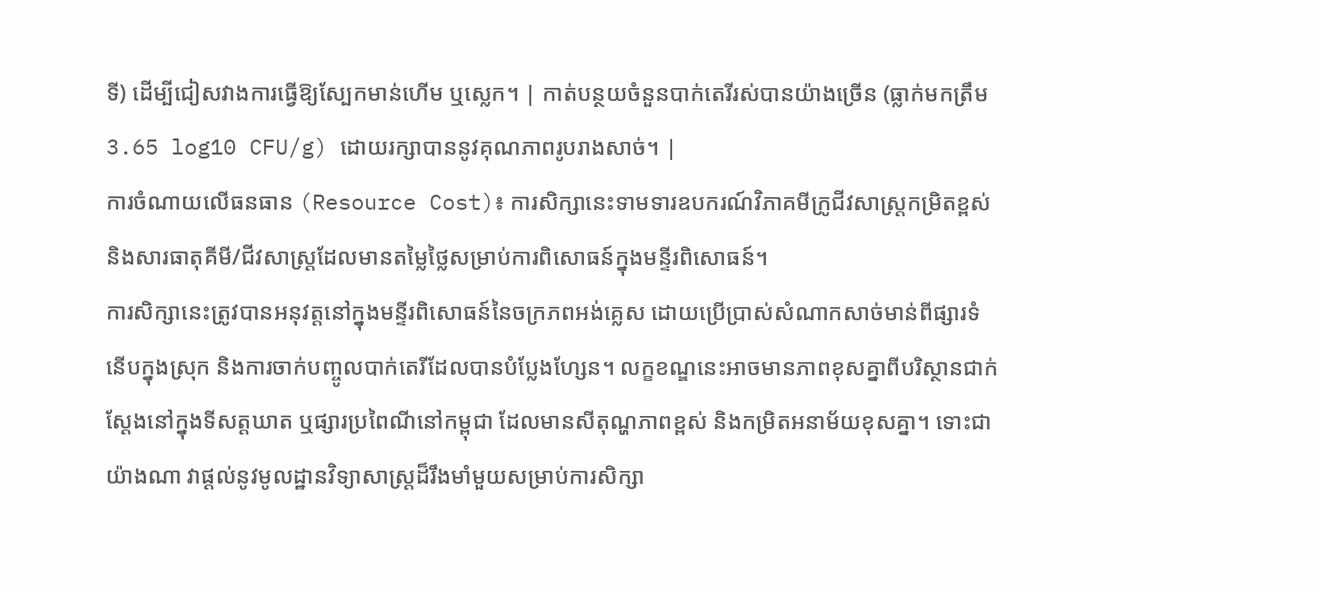ទី) ដើម្បីជៀសវាងការធ្វើឱ្យស្បែកមាន់ហើម ឬស្លេក។ | កាត់បន្ថយចំនួនបាក់តេរីរស់បានយ៉ាងច្រើន (ធ្លាក់មកត្រឹម 3.65 log10 CFU/g) ដោយរក្សាបាននូវគុណភាពរូបរាងសាច់។ |
ការចំណាយលើធនធាន (Resource Cost)៖ ការសិក្សានេះទាមទារឧបករណ៍វិភាគមីក្រូជីវសាស្រ្តកម្រិតខ្ពស់ និងសារធាតុគីមី/ជីវសាស្រ្តដែលមានតម្លៃថ្លៃសម្រាប់ការពិសោធន៍ក្នុងមន្ទីរពិសោធន៍។
ការសិក្សានេះត្រូវបានអនុវត្តនៅក្នុងមន្ទីរពិសោធន៍នៃចក្រភពអង់គ្លេស ដោយប្រើប្រាស់សំណាកសាច់មាន់ពីផ្សារទំនើបក្នុងស្រុក និងការចាក់បញ្ចូលបាក់តេរីដែលបានបំប្លែងហ្សែន។ លក្ខខណ្ឌនេះអាចមានភាពខុសគ្នាពីបរិស្ថានជាក់ស្តែងនៅក្នុងទីសត្តឃាត ឬផ្សារប្រពៃណីនៅកម្ពុជា ដែលមានសីតុណ្ហភាពខ្ពស់ និងកម្រិតអនាម័យខុសគ្នា។ ទោះជាយ៉ាងណា វាផ្តល់នូវមូលដ្ឋានវិទ្យាសាស្ត្រដ៏រឹងមាំមួយសម្រាប់ការសិក្សា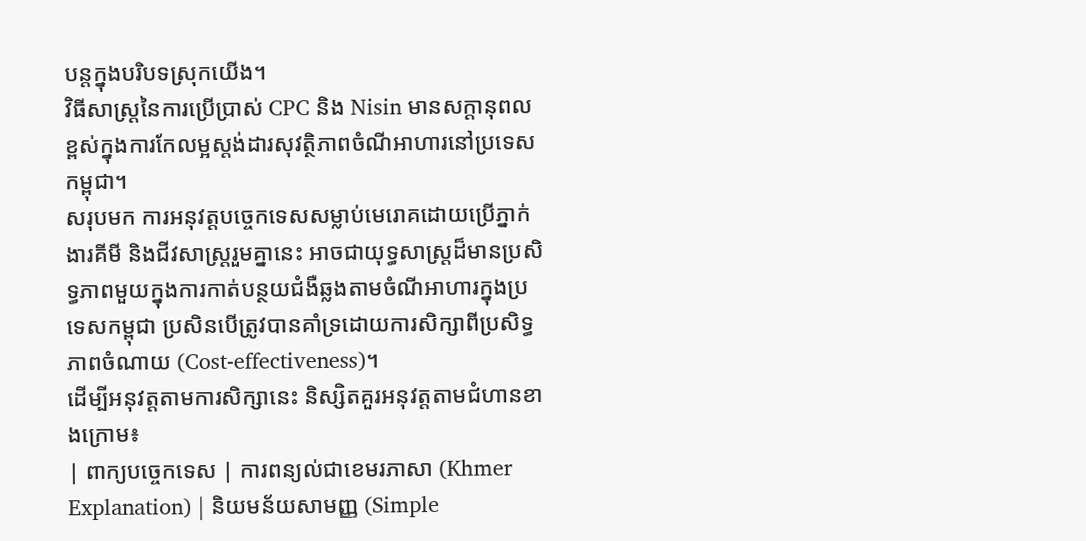បន្តក្នុងបរិបទស្រុកយើង។
វិធីសាស្ត្រនៃការប្រើប្រាស់ CPC និង Nisin មានសក្តានុពលខ្ពស់ក្នុងការកែលម្អស្តង់ដារសុវត្ថិភាពចំណីអាហារនៅប្រទេសកម្ពុជា។
សរុបមក ការអនុវត្តបច្ចេកទេសសម្លាប់មេរោគដោយប្រើភ្នាក់ងារគីមី និងជីវសាស្រ្តរួមគ្នានេះ អាចជាយុទ្ធសាស្ត្រដ៏មានប្រសិទ្ធភាពមួយក្នុងការកាត់បន្ថយជំងឺឆ្លងតាមចំណីអាហារក្នុងប្រទេសកម្ពុជា ប្រសិនបើត្រូវបានគាំទ្រដោយការសិក្សាពីប្រសិទ្ធភាពចំណាយ (Cost-effectiveness)។
ដើម្បីអនុវត្តតាមការសិក្សានេះ និស្សិតគួរអនុវត្តតាមជំហានខាងក្រោម៖
| ពាក្យបច្ចេកទេស | ការពន្យល់ជាខេមរភាសា (Khmer Explanation) | និយមន័យសាមញ្ញ (Simple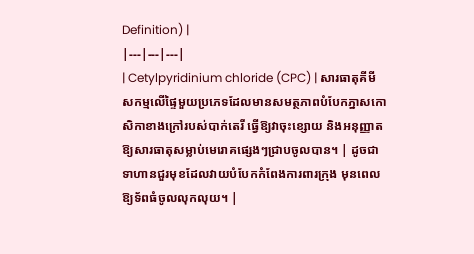Definition) |
|---|---|---|
| Cetylpyridinium chloride (CPC) | សារធាតុគីមីសកម្មលើផ្ទៃមួយប្រភេទដែលមានសមត្ថភាពបំបែកភ្នាសកោសិកាខាងក្រៅរបស់បាក់តេរី ធ្វើឱ្យវាចុះខ្សោយ និងអនុញ្ញាតឱ្យសារធាតុសម្លាប់មេរោគផ្សេងៗជ្រាបចូលបាន។ | ដូចជាទាហានជួរមុខដែលវាយបំបែកកំពែងការពារក្រុង មុនពេលឱ្យទ័ពធំចូលលុកលុយ។ |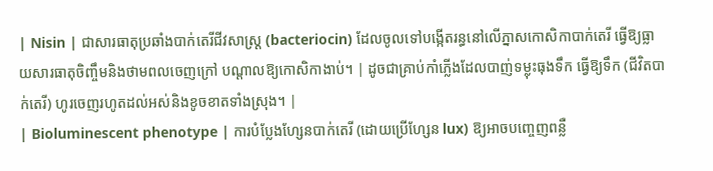| Nisin | ជាសារធាតុប្រឆាំងបាក់តេរីជីវសាស្រ្ត (bacteriocin) ដែលចូលទៅបង្កើតរន្ធនៅលើភ្នាសកោសិកាបាក់តេរី ធ្វើឱ្យធ្លាយសារធាតុចិញ្ចឹមនិងថាមពលចេញក្រៅ បណ្តាលឱ្យកោសិកាងាប់។ | ដូចជាគ្រាប់កាំភ្លើងដែលបាញ់ទម្លុះធុងទឹក ធ្វើឱ្យទឹក (ជីវិតបាក់តេរី) ហូរចេញរហូតដល់អស់និងខូចខាតទាំងស្រុង។ |
| Bioluminescent phenotype | ការបំប្លែងហ្សែនបាក់តេរី (ដោយប្រើហ្សែន lux) ឱ្យអាចបញ្ចេញពន្លឺ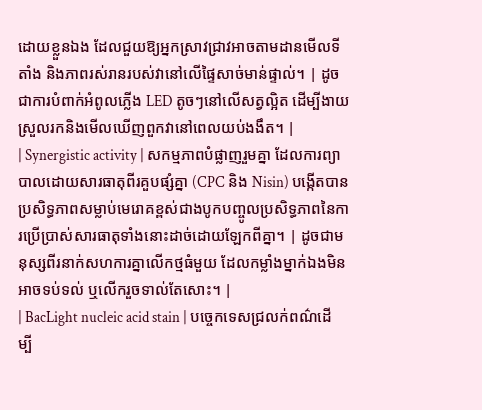ដោយខ្លួនឯង ដែលជួយឱ្យអ្នកស្រាវជ្រាវអាចតាមដានមើលទីតាំង និងភាពរស់រានរបស់វានៅលើផ្ទៃសាច់មាន់ផ្ទាល់។ | ដូចជាការបំពាក់អំពូលភ្លើង LED តូចៗនៅលើសត្វល្អិត ដើម្បីងាយស្រួលរកនិងមើលឃើញពួកវានៅពេលយប់ងងឹត។ |
| Synergistic activity | សកម្មភាពបំផ្លាញរួមគ្នា ដែលការព្យាបាលដោយសារធាតុពីរគួបផ្សំគ្នា (CPC និង Nisin) បង្កើតបានប្រសិទ្ធភាពសម្លាប់មេរោគខ្ពស់ជាងបូកបញ្ចូលប្រសិទ្ធភាពនៃការប្រើប្រាស់សារធាតុទាំងនោះដាច់ដោយឡែកពីគ្នា។ | ដូចជាមនុស្សពីរនាក់សហការគ្នាលើកថ្មធំមួយ ដែលកម្លាំងម្នាក់ឯងមិនអាចទប់ទល់ ឬលើករួចទាល់តែសោះ។ |
| BacLight nucleic acid stain | បច្ចេកទេសជ្រលក់ពណ៌ដើម្បី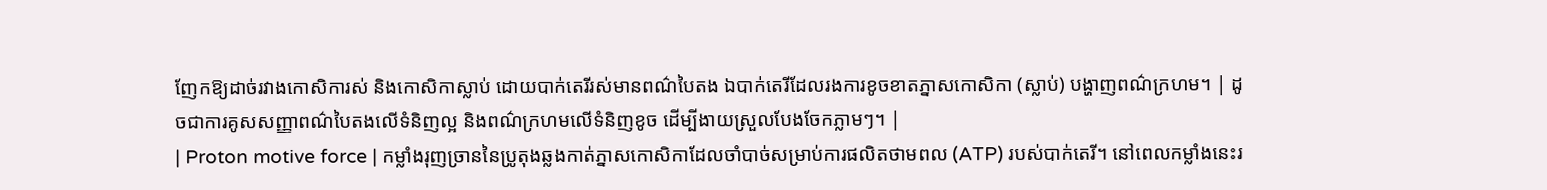ញែកឱ្យដាច់រវាងកោសិការស់ និងកោសិកាស្លាប់ ដោយបាក់តេរីរស់មានពណ៌បៃតង ឯបាក់តេរីដែលរងការខូចខាតភ្នាសកោសិកា (ស្លាប់) បង្ហាញពណ៌ក្រហម។ | ដូចជាការគូសសញ្ញាពណ៌បៃតងលើទំនិញល្អ និងពណ៌ក្រហមលើទំនិញខូច ដើម្បីងាយស្រួលបែងចែកភ្លាមៗ។ |
| Proton motive force | កម្លាំងរុញច្រាននៃប្រូតុងឆ្លងកាត់ភ្នាសកោសិកាដែលចាំបាច់សម្រាប់ការផលិតថាមពល (ATP) របស់បាក់តេរី។ នៅពេលកម្លាំងនេះរ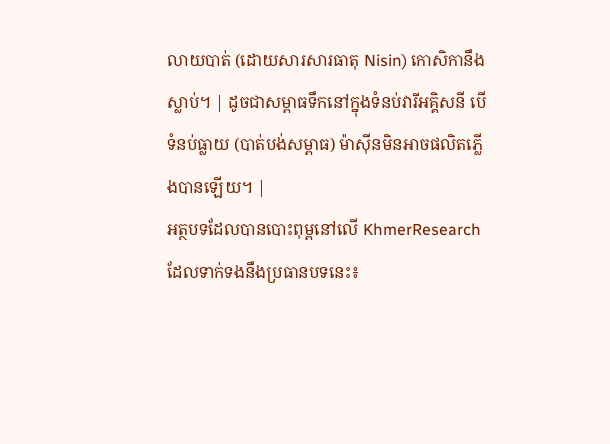លាយបាត់ (ដោយសារសារធាតុ Nisin) កោសិកានឹងស្លាប់។ | ដូចជាសម្ពាធទឹកនៅក្នុងទំនប់វារីអគ្គិសនី បើទំនប់ធ្លាយ (បាត់បង់សម្ពាធ) ម៉ាស៊ីនមិនអាចផលិតភ្លើងបានឡើយ។ |
អត្ថបទដែលបានបោះពុម្ពនៅលើ KhmerResearch ដែលទាក់ទងនឹងប្រធានបទនេះ៖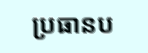ប្រធានប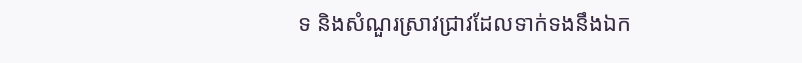ទ និងសំណួរស្រាវជ្រាវដែលទាក់ទងនឹងឯក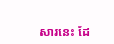សារនេះ ដែ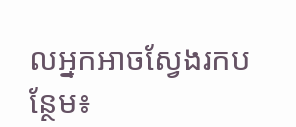លអ្នកអាចស្វែងរកបន្ថែម៖